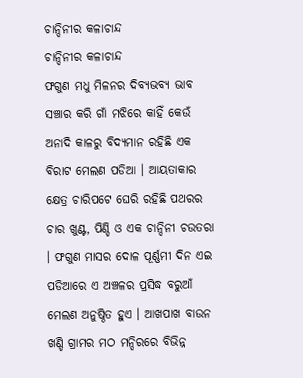ଚାନ୍ଦିନୀର କଳାଚାନ୍ଦ
ଚାନ୍ଦିନୀର କଳାଚାନ୍ଦ
ଫଗୁଣ ମଧୁ ମିଳନର ଦିବ୍ୟଭବ୍ୟ ଭାବ ସଞ୍ଚାର କରି ଗାଁ ମଝିରେ କାହିଁ କେଉଁ ଅନାଦି କାଳରୁ ବିଦ୍ୟମାନ ରହିଛି ଏକ ବିରାଟ ମେଲଣ ପଡିଆ । ଆୟତାକାର କ୍ଷେତ୍ର ଚାରିପଟେ ଘେରି ରହିଛି ପଥରର ଚାର ଖୁଣ୍ଟ, ପିଣ୍ଡି ଓ ଏକ ଚାନ୍ଦିନୀ ଚଉତରା । ଫଗୁଣ ମାସର ଦୋଳ ପୂର୍ଣ୍ଣମୀ ଦିନ ଏଇ ପଡିଆରେ ଏ ଅଞ୍ଚଳର ପ୍ରସିଦ୍ଧ ବରୁଆଁ ମେଲଣ ଅନୁଷ୍ଠିତ ହୁଏ । ଆଖପାଖ ବାଉନ ଖଣ୍ଡି ଗ୍ରାମର ମଠ ମନ୍ଦିରରେ ବିଭିନ୍ନ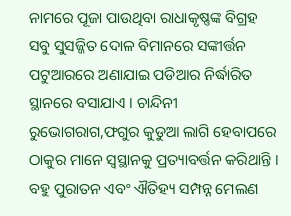ନାମରେ ପୂଜା ପାଉଥିବା ରାଧାକୃଷ୍ଣଙ୍କ ବିଗ୍ରହ ସବୁ ସୁସଜ୍ଜିତ ଦୋଳ ବିମାନରେ ସଙ୍କୀର୍ତ୍ତନ ପଟୁଆରରେ ଅଣାଯାଇ ପଡିଆର ନିର୍ଦ୍ଧାରିତ ସ୍ଥାନରେ ବସାଯାଏ । ଚାନ୍ଦିନୀ ରୁଭୋଗରାଗ,ଫଗୁର କୁଡୁଆ ଲାଗି ହେବାପରେ ଠାକୁର ମାନେ ସ୍ୱସ୍ଥାନକୁ ପ୍ରତ୍ୟାବର୍ତ୍ତନ କରିଥାନ୍ତି । ବହୁ ପୁରାତନ ଏବଂ ଐତିହ୍ୟ ସମ୍ପନ୍ନ ମେଲଣ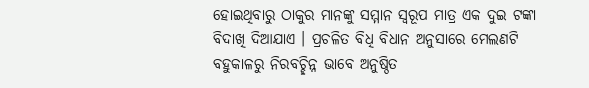ହୋଇଥିବାରୁ ଠାକୁର ମାନଙ୍କୁ ସମ୍ମାନ ସ୍ୱରୂପ ମାତ୍ର ଏକ ଦୁଇ ଟଙ୍କା ବିଦାଖି ଦିଆଯାଏ । ପ୍ରଚଳିତ ବିଧି ବିଧାନ ଅନୁସାରେ ମେଲଣଟି ବହୁକାଳରୁ ନିରବଚ୍ଛିନ୍ନ ଭାବେ ଅନୁଷ୍ଠିତ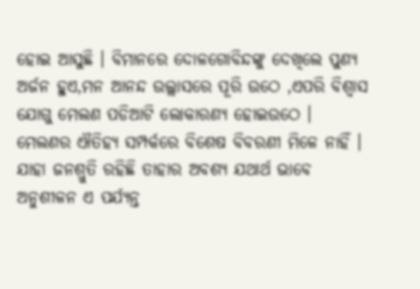ହୋଇ ଆସୁଛି । ବିମାନରେ ଦୋଳଗୋବିନ୍ଦଙ୍କୁ ଦେଖିଲେ ପୁଣ୍ୟ ଅର୍ଜନ ହୁଏ,ମନ ଆନନ୍ଦ ଉଲ୍ଲାସରେ ପୂରି ଉଠେ ,ଏପରି ବିଶ୍ୱାସ ଯୋଗୁ ମେଲଣ ପଡିଆଟି ଲୋକାରଣ୍ୟ ହୋଇଉଠେ ।
ମେଲଣର ଐତିହ୍ୟ ସମ୍ପର୍କରେ ବିଶେଷ ବିବରଣୀ ମିଳେ ନାହିଁ । ଯାହା ଜନଶ୍ରୁତି ରହିଛି ତାହାର ଅବଶ୍ୟ ଯଥାର୍ଥ ଭାବେ ଅନୁଶୀଳନ ଏ ପର୍ଯ୍ୟନ୍ତ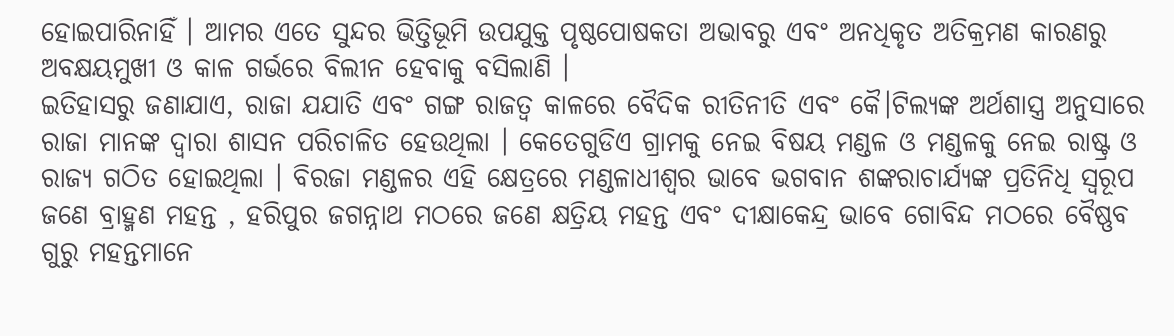ହୋଇପାରିନାହିଁ । ଆମର ଏତେ ସୁନ୍ଦର ଭିତ୍ତିଭୂମି ଉପଯୁକ୍ତ ପୃଷ୍ଠପୋଷକତା ଅଭାବରୁ ଏବଂ ଅନଧିକୃତ ଅତିକ୍ରମଣ କାରଣରୁ ଅବକ୍ଷୟମୁଖୀ ଓ କାଳ ଗର୍ଭରେ ବିଲୀନ ହେବାକୁ ବସିଲାଣି ।
ଇତିହାସରୁ ଜଣାଯାଏ, ରାଜା ଯଯାତି ଏବଂ ଗଙ୍ଗ ରାଜତ୍ୱ କାଳରେ ବୈଦିକ ରୀତିନୀତି ଏବଂ କୈ।ଟିଲ୍ୟଙ୍କ ଅର୍ଥଶାସ୍ତ୍ର ଅନୁସାରେ ରାଜା ମାନଙ୍କ ଦ୍ୱାରା ଶାସନ ପରିଚାଳିତ ହେଉଥିଲା । କେତେଗୁଡିଏ ଗ୍ରାମକୁ ନେଇ ବିଷୟ ମଣ୍ଡଳ ଓ ମଣ୍ଡଳକୁ ନେଇ ରାଷ୍ଟ୍ର ଓ ରାଜ୍ୟ ଗଠିତ ହୋଇଥିଲା । ବିରଜା ମଣ୍ଡଳର ଏହି କ୍ଷେତ୍ରରେ ମଣ୍ଡଳାଧୀଶ୍ୱର ଭାବେ ଭଗବାନ ଶଙ୍କରାଚାର୍ଯ୍ୟଙ୍କ ପ୍ରତିନିଧି ସ୍ୱରୂପ ଜଣେ ବ୍ରାହ୍ମଣ ମହନ୍ତ , ହରିପୁର ଜଗନ୍ନାଥ ମଠରେ ଜଣେ କ୍ଷତ୍ରିୟ ମହନ୍ତ ଏବଂ ଦୀକ୍ଷାକେନ୍ଦ୍ର ଭାବେ ଗୋବିନ୍ଦ ମଠରେ ବୈଷ୍ଣବ ଗୁରୁ ମହନ୍ତମାନେ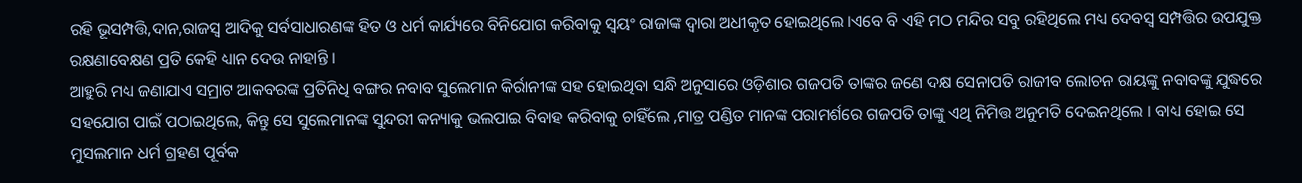ରହି ଭୂସମ୍ପତ୍ତି,ଦାନ,ରାଜସ୍ୱ ଆଦିକୁ ସର୍ବସାଧାରଣଙ୍କ ହିତ ଓ ଧର୍ମ କାର୍ଯ୍ୟରେ ବିନିଯୋଗ କରିବାକୁ ସ୍ୱୟଂ ରାଜାଙ୍କ ଦ୍ୱାରା ଅଧୀକୃତ ହୋଇଥିଲେ ।ଏବେ ବି ଏହି ମଠ ମନ୍ଦିର ସବୁ ରହିଥିଲେ ମଧ୍ୟ ଦେବସ୍ୱ ସମ୍ପତ୍ତିର ଉପଯୁକ୍ତ ରକ୍ଷଣାବେକ୍ଷଣ ପ୍ରତି କେହି ଧ୍ୟାନ ଦେଉ ନାହାନ୍ତି ।
ଆହୁରି ମଧ୍ୟ ଜଣାଯାଏ ସମ୍ରାଟ ଆକବରଙ୍କ ପ୍ରତିନିଧି ବଙ୍ଗର ନବାବ ସୁଲେମାନ କିର୍ରାନୀଙ୍କ ସହ ହୋଇଥିବା ସନ୍ଧି ଅନୁସାରେ ଓଡ଼ିଶାର ଗଜପତି ତାଙ୍କର ଜଣେ ଦକ୍ଷ ସେନାପତି ରାଜୀବ ଲୋଚନ ରାୟଙ୍କୁ ନବାବଙ୍କୁ ଯୁଦ୍ଧରେ ସହଯୋଗ ପାଇଁ ପଠାଇଥିଲେ, କିନ୍ତୁ ସେ ସୁଲେମାନଙ୍କ ସୁନ୍ଦରୀ କନ୍ୟାକୁ ଭଲପାଇ ବିବାହ କରିବାକୁ ଚାହିଁଲେ ,ମାତ୍ର ପଣ୍ଡିତ ମାନଙ୍କ ପରାମର୍ଶରେ ଗଜପତି ତାଙ୍କୁ ଏଥି ନିମିତ୍ତ ଅନୁମତି ଦେଇନଥିଲେ । ବାଧ୍ୟ ହୋଇ ସେ ମୁସଲମାନ ଧର୍ମ ଗ୍ରହଣ ପୂର୍ବକ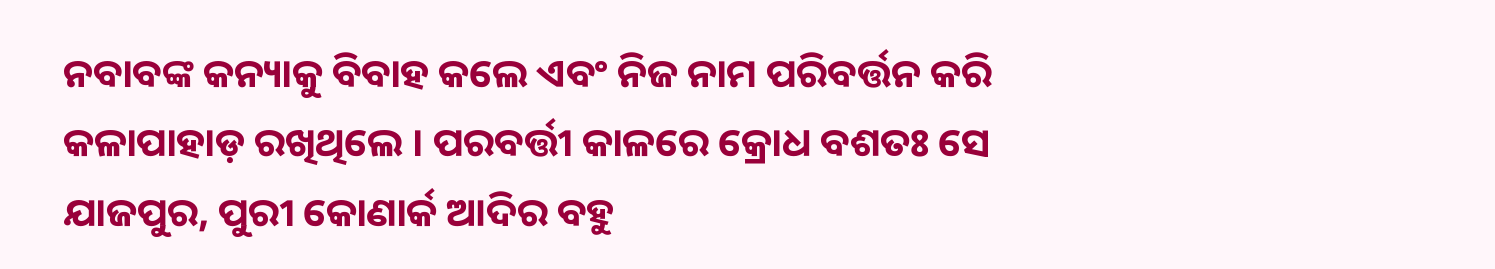ନବାବଙ୍କ କନ୍ୟାକୁ ବିବାହ କଲେ ଏବଂ ନିଜ ନାମ ପରିବର୍ତ୍ତନ କରି କଳାପାହାଡ଼ ରଖିଥିଲେ । ପରବର୍ତ୍ତୀ କାଳରେ କ୍ରୋଧ ବଶତଃ ସେ ଯାଜପୁର, ପୁରୀ କୋଣାର୍କ ଆଦିର ବହୁ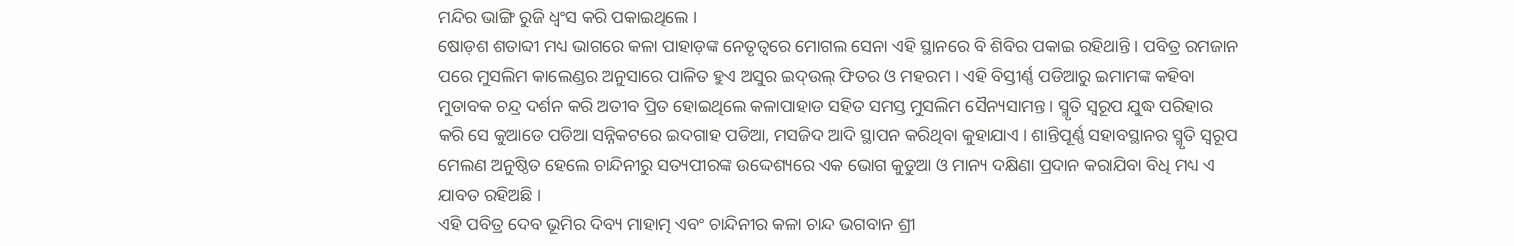ମନ୍ଦିର ଭାଙ୍ଗି ରୁଜି ଧ୍ୱଂସ କରି ପକାଇଥିଲେ ।
ଷୋଡ଼ଶ ଶତାବ୍ଦୀ ମଧ୍ୟ ଭାଗରେ କଳା ପାହାଡ଼ଙ୍କ ନେତୃତ୍ୱରେ ମୋଗଲ ସେନା ଏହି ସ୍ଥାନରେ ବି ଶିବିର ପକାଇ ରହିଥାନ୍ତି । ପବିତ୍ର ରମଜାନ ପରେ ମୁସଲିମ କାଲେଣ୍ଡର ଅନୁସାରେ ପାଳିତ ହୁଏ ଅସୁର ଇଦ୍ଉଲ୍ ଫିତର ଓ ମହରମ । ଏହି ବିସ୍ତୀର୍ଣ୍ଣ ପଡିଆରୁ ଇମାମଙ୍କ କହିବା ମୁତାବକ ଚନ୍ଦ୍ର ଦର୍ଶନ କରି ଅତୀବ ପ୍ରିତ ହୋଇଥିଲେ କଳାପାହାଡ ସହିତ ସମସ୍ତ ମୁସଲିମ ସୈନ୍ୟସାମନ୍ତ । ସ୍ମୃତି ସ୍ୱରୂପ ଯୁଦ୍ଧ ପରିହାର କରି ସେ କୁଆଡେ ପଡିଆ ସନ୍ନିକଟରେ ଇଦଗାହ ପଡିଆ, ମସଜିଦ ଆଦି ସ୍ଥାପନ କରିଥିବା କୁହାଯାଏ । ଶାନ୍ତିପୂର୍ଣ୍ଣ ସହାବସ୍ଥାନର ସ୍ମୃତି ସ୍ୱରୂପ ମେଲଣ ଅନୁଷ୍ଠିତ ହେଲେ ଚାନ୍ଦିନୀରୁ ସତ୍ୟପୀରଙ୍କ ଉଦ୍ଦେଶ୍ୟରେ ଏକ ଭୋଗ କୁଡୁଆ ଓ ମାନ୍ୟ ଦକ୍ଷିଣା ପ୍ରଦାନ କରାଯିବା ବିଧି ମଧ୍ୟ ଏ ଯାବତ ରହିଅଛି ।
ଏହି ପବିତ୍ର ଦେବ ଭୂମିର ଦିବ୍ୟ ମାହାତ୍ମ ଏବଂ ଚାନ୍ଦିନୀର କଳା ଚାନ୍ଦ ଭଗବାନ ଶ୍ରୀ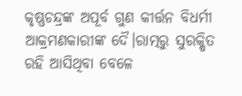କୃଷ୍ଣଚନ୍ଦ୍ରଙ୍କ ଅପୂର୍ବ ଗୁଣ କୀର୍ତ୍ତନ ବିଧର୍ମୀ ଆକ୍ରମଣକାରୀଙ୍କ ଦୈ।ରାତ୍ମରୁ ସୁରକ୍ଷିତ ରହି ଆସିଥିବା ବେଳେ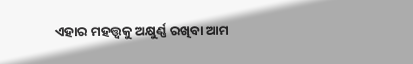ଏହାର ମହତ୍ତ୍ଵକୁ ଅକ୍ଷୁର୍ଣ୍ଣ ରଖିବା ଆମ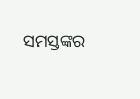ସମସ୍ତଙ୍କର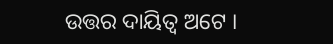ଉତ୍ତର ଦାୟିତ୍ୱ ଅଟେ ।